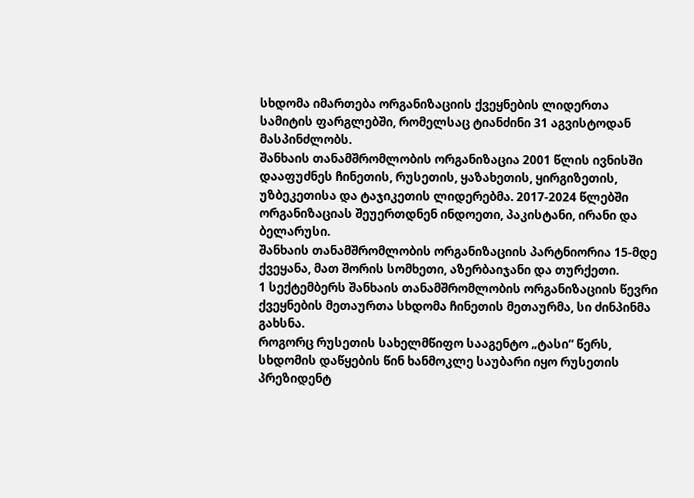სხდომა იმართება ორგანიზაციის ქვეყნების ლიდერთა სამიტის ფარგლებში, რომელსაც ტიანძინი 31 აგვისტოდან მასპინძლობს.
შანხაის თანამშრომლობის ორგანიზაცია 2001 წლის ივნისში დააფუძნეს ჩინეთის, რუსეთის, ყაზახეთის, ყირგიზეთის, უზბეკეთისა და ტაჯიკეთის ლიდერებმა. 2017-2024 წლებში ორგანიზაციას შეუერთდნენ ინდოეთი, პაკისტანი, ირანი და ბელარუსი.
შანხაის თანამშრომლობის ორგანიზაციის პარტნიორია 15-მდე ქვეყანა, მათ შორის სომხეთი, აზერბაიჯანი და თურქეთი.
1 სექტემბერს შანხაის თანამშრომლობის ორგანიზაციის წევრი ქვეყნების მეთაურთა სხდომა ჩინეთის მეთაურმა, სი ძინპინმა გახსნა.
როგორც რუსეთის სახელმწიფო სააგენტო „ტასი“ წერს, სხდომის დაწყების წინ ხანმოკლე საუბარი იყო რუსეთის პრეზიდენტ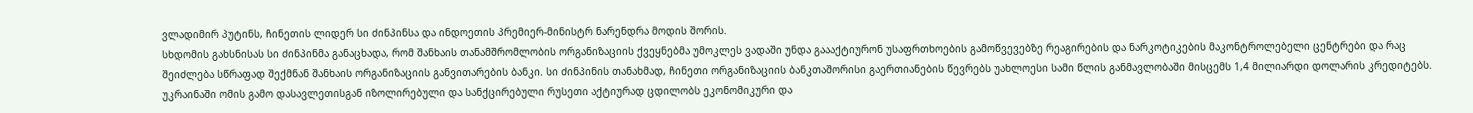ვლადიმირ პუტინს, ჩინეთის ლიდერ სი ძინპინსა და ინდოეთის პრემიერ-მინისტრ ნარენდრა მოდის შორის.
სხდომის გახსნისას სი ძინპინმა განაცხადა, რომ შანხაის თანამშრომლობის ორგანიზაციის ქვეყნებმა უმოკლეს ვადაში უნდა გაააქტიურონ უსაფრთხოების გამოწვევებზე რეაგირების და ნარკოტიკების მაკონტროლებელი ცენტრები და რაც შეიძლება სწრაფად შექმნან შანხაის ორგანიზაციის განვითარების ბანკი. სი ძინპინის თანახმად, ჩინეთი ორგანიზაციის ბანკთაშორისი გაერთიანების წევრებს უახლოესი სამი წლის განმავლობაში მისცემს 1,4 მილიარდი დოლარის კრედიტებს.
უკრაინაში ომის გამო დასავლეთისგან იზოლირებული და სანქცირებული რუსეთი აქტიურად ცდილობს ეკონომიკური და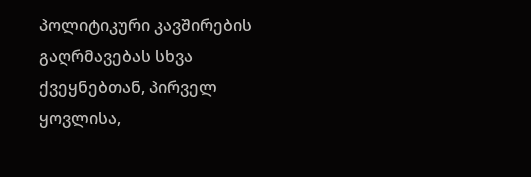პოლიტიკური კავშირების გაღრმავებას სხვა ქვეყნებთან, პირველ ყოვლისა,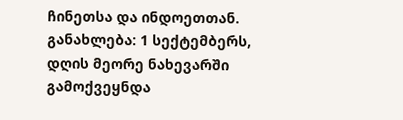ჩინეთსა და ინდოეთთან.
განახლება: 1 სექტემბერს, დღის მეორე ნახევარში გამოქვეყნდა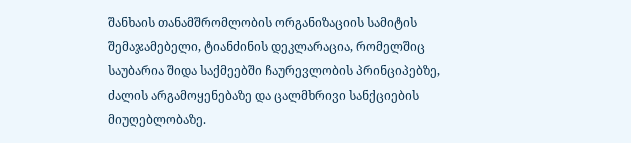შანხაის თანამშრომლობის ორგანიზაციის სამიტის შემაჯამებელი, ტიანძინის დეკლარაცია, რომელშიც საუბარია შიდა საქმეებში ჩაურევლობის პრინციპებზე, ძალის არგამოყენებაზე და ცალმხრივი სანქციების მიუღებლობაზე.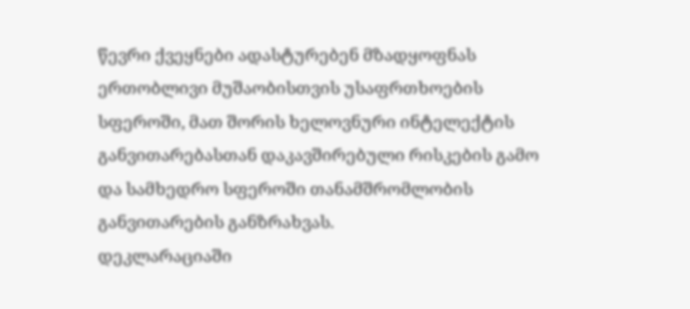წევრი ქვეყნები ადასტურებენ მზადყოფნას ერთობლივი მუშაობისთვის უსაფრთხოების სფეროში, მათ შორის ხელოვნური ინტელექტის განვითარებასთან დაკავშირებული რისკების გამო და სამხედრო სფეროში თანამშრომლობის განვითარების განზრახვას.
დეკლარაციაში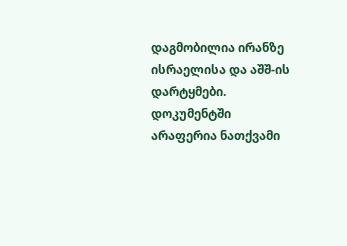დაგმობილია ირანზე ისრაელისა და აშშ-ის დარტყმები. დოკუმენტში არაფერია ნათქვამი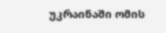უკრაინაში ომის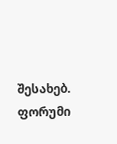შესახებ.
ფორუმი